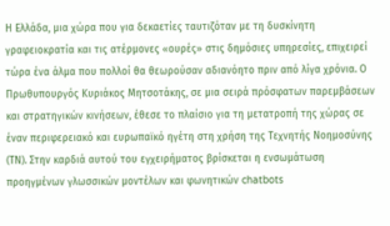Η Ελλάδα, μια χώρα που για δεκαετίες ταυτιζόταν με τη δυσκίνητη γραφειοκρατία και τις ατέρμονες «ουρές» στις δημόσιες υπηρεσίες, επιχειρεί τώρα ένα άλμα που πολλοί θα θεωρούσαν αδιανόητο πριν από λίγα χρόνια. Ο Πρωθυπουργός Κυριάκος Μητσοτάκης, σε μια σειρά πρόσφατων παρεμβάσεων και στρατηγικών κινήσεων, έθεσε το πλαίσιο για τη μετατροπή της χώρας σε έναν περιφερειακό και ευρωπαϊκό ηγέτη στη χρήση της Τεχνητής Νοημοσύνης (ΤΝ). Στην καρδιά αυτού του εγχειρήματος βρίσκεται η ενσωμάτωση προηγμένων γλωσσικών μοντέλων και φωνητικών chatbots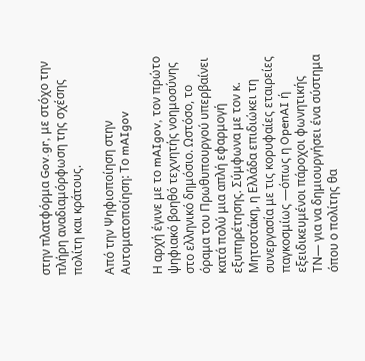στην πλατφόρμα Gov.gr, με στόχο την πλήρη αναδιαμόρφωση της σχέσης πολίτη και κράτους.

Από την Ψηφιοποίηση στην Αυτοματοποίηση: Το mAIgov

Η αρχή έγινε με το mAIgov, τον πρώτο ψηφιακό βοηθό τεχνητής νοημοσύνης στο ελληνικό δημόσιο. Ωστόσο, το όραμα του Πρωθυπουργού υπερβαίνει κατά πολύ μια απλή εφαρμογή εξυπηρέτησης. Σύμφωνα με τον κ. Μητσοτάκη, η Ελλάδα επιδιώκει τη συνεργασία με τις κορυφαίες εταιρείες παγκοσμίως —όπως η OpenAI ή εξειδικευμένοι πάροχοι φωνητικής ΤΝ— για να δημιουργήσει ένα σύστημα όπου ο πολίτης θα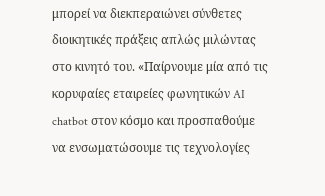μπορεί να διεκπεραιώνει σύνθετες διοικητικές πράξεις απλώς μιλώντας στο κινητό του. «Παίρνουμε μία από τις κορυφαίες εταιρείες φωνητικών AI chatbot στον κόσμο και προσπαθούμε να ενσωματώσουμε τις τεχνολογίες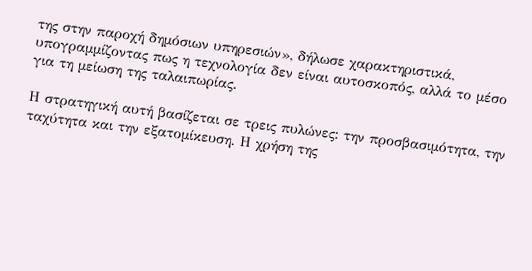της στην παροχή δημόσιων υπηρεσιών», δήλωσε χαρακτηριστικά, υπογραμμίζοντας πως η τεχνολογία δεν είναι αυτοσκοπός, αλλά το μέσο για τη μείωση της ταλαιπωρίας.

Η στρατηγική αυτή βασίζεται σε τρεις πυλώνες: την προσβασιμότητα, την ταχύτητα και την εξατομίκευση. Η χρήση της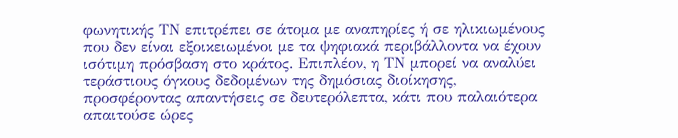φωνητικής ΤΝ επιτρέπει σε άτομα με αναπηρίες ή σε ηλικιωμένους που δεν είναι εξοικειωμένοι με τα ψηφιακά περιβάλλοντα να έχουν ισότιμη πρόσβαση στο κράτος. Επιπλέον, η ΤΝ μπορεί να αναλύει τεράστιους όγκους δεδομένων της δημόσιας διοίκησης, προσφέροντας απαντήσεις σε δευτερόλεπτα, κάτι που παλαιότερα απαιτούσε ώρες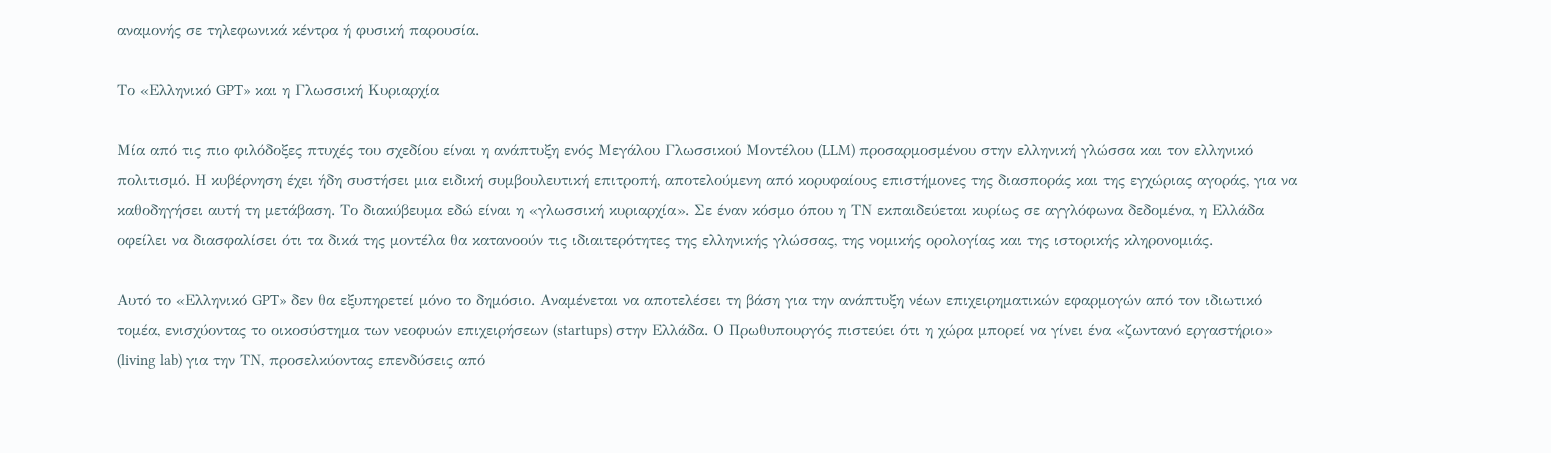αναμονής σε τηλεφωνικά κέντρα ή φυσική παρουσία.

Το «Ελληνικό GPT» και η Γλωσσική Κυριαρχία

Μία από τις πιο φιλόδοξες πτυχές του σχεδίου είναι η ανάπτυξη ενός Μεγάλου Γλωσσικού Μοντέλου (LLM) προσαρμοσμένου στην ελληνική γλώσσα και τον ελληνικό πολιτισμό. Η κυβέρνηση έχει ήδη συστήσει μια ειδική συμβουλευτική επιτροπή, αποτελούμενη από κορυφαίους επιστήμονες της διασποράς και της εγχώριας αγοράς, για να καθοδηγήσει αυτή τη μετάβαση. Το διακύβευμα εδώ είναι η «γλωσσική κυριαρχία». Σε έναν κόσμο όπου η ΤΝ εκπαιδεύεται κυρίως σε αγγλόφωνα δεδομένα, η Ελλάδα οφείλει να διασφαλίσει ότι τα δικά της μοντέλα θα κατανοούν τις ιδιαιτερότητες της ελληνικής γλώσσας, της νομικής ορολογίας και της ιστορικής κληρονομιάς.

Αυτό το «Ελληνικό GPT» δεν θα εξυπηρετεί μόνο το δημόσιο. Αναμένεται να αποτελέσει τη βάση για την ανάπτυξη νέων επιχειρηματικών εφαρμογών από τον ιδιωτικό τομέα, ενισχύοντας το οικοσύστημα των νεοφυών επιχειρήσεων (startups) στην Ελλάδα. Ο Πρωθυπουργός πιστεύει ότι η χώρα μπορεί να γίνει ένα «ζωντανό εργαστήριο» (living lab) για την ΤΝ, προσελκύοντας επενδύσεις από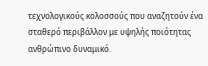τεχνολογικούς κολοσσούς που αναζητούν ένα σταθερό περιβάλλον με υψηλής ποιότητας ανθρώπινο δυναμικό.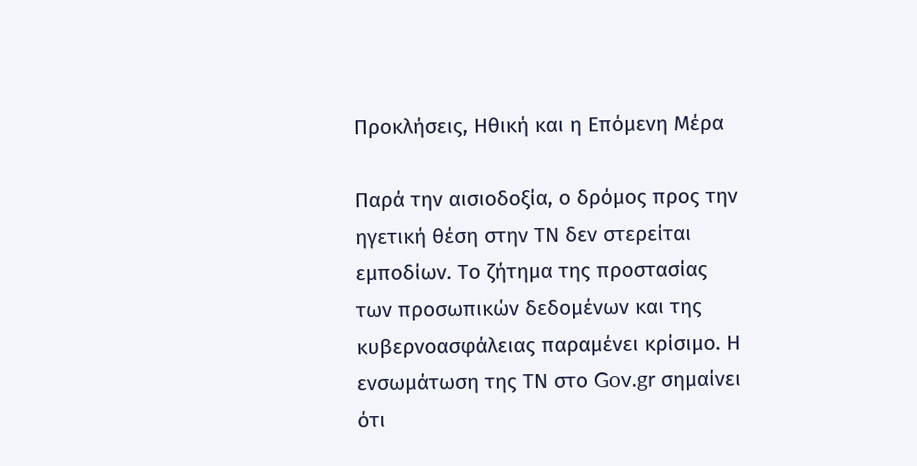Προκλήσεις, Ηθική και η Επόμενη Μέρα

Παρά την αισιοδοξία, ο δρόμος προς την ηγετική θέση στην ΤΝ δεν στερείται εμποδίων. Το ζήτημα της προστασίας των προσωπικών δεδομένων και της κυβερνοασφάλειας παραμένει κρίσιμο. Η ενσωμάτωση της ΤΝ στο Gov.gr σημαίνει ότι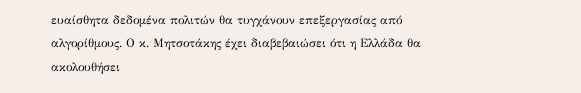ευαίσθητα δεδομένα πολιτών θα τυγχάνουν επεξεργασίας από αλγορίθμους. Ο κ. Μητσοτάκης έχει διαβεβαιώσει ότι η Ελλάδα θα ακολουθήσει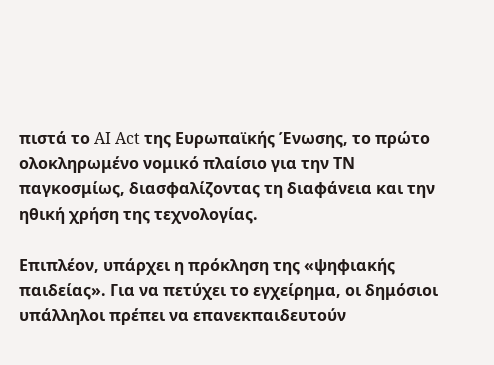πιστά το AI Act της Ευρωπαϊκής Ένωσης, το πρώτο ολοκληρωμένο νομικό πλαίσιο για την ΤΝ παγκοσμίως, διασφαλίζοντας τη διαφάνεια και την ηθική χρήση της τεχνολογίας.

Επιπλέον, υπάρχει η πρόκληση της «ψηφιακής παιδείας». Για να πετύχει το εγχείρημα, οι δημόσιοι υπάλληλοι πρέπει να επανεκπαιδευτούν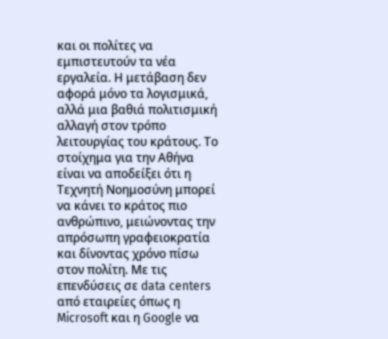και οι πολίτες να εμπιστευτούν τα νέα εργαλεία. Η μετάβαση δεν αφορά μόνο τα λογισμικά, αλλά μια βαθιά πολιτισμική αλλαγή στον τρόπο λειτουργίας του κράτους. Το στοίχημα για την Αθήνα είναι να αποδείξει ότι η Τεχνητή Νοημοσύνη μπορεί να κάνει το κράτος πιο ανθρώπινο, μειώνοντας την απρόσωπη γραφειοκρατία και δίνοντας χρόνο πίσω στον πολίτη. Με τις επενδύσεις σε data centers από εταιρείες όπως η Microsoft και η Google να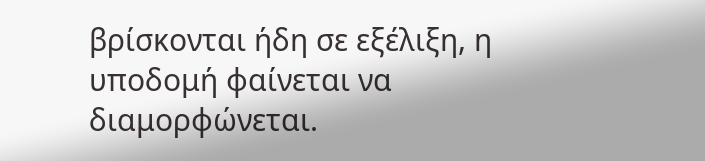βρίσκονται ήδη σε εξέλιξη, η υποδομή φαίνεται να διαμορφώνεται.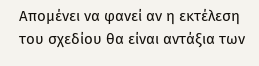Απομένει να φανεί αν η εκτέλεση του σχεδίου θα είναι αντάξια των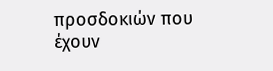προσδοκιών που έχουν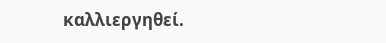καλλιεργηθεί.